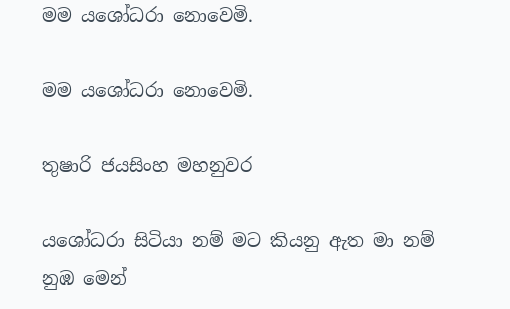මම යශෝධරා නොවෙමි.

මම යශෝධරා නොවෙමි.

තුෂාරි ජයසිංහ මහනුවර

යශෝධරා සිටියා නම් මට කියනු ඇත මා නම් නුඹ මෙන්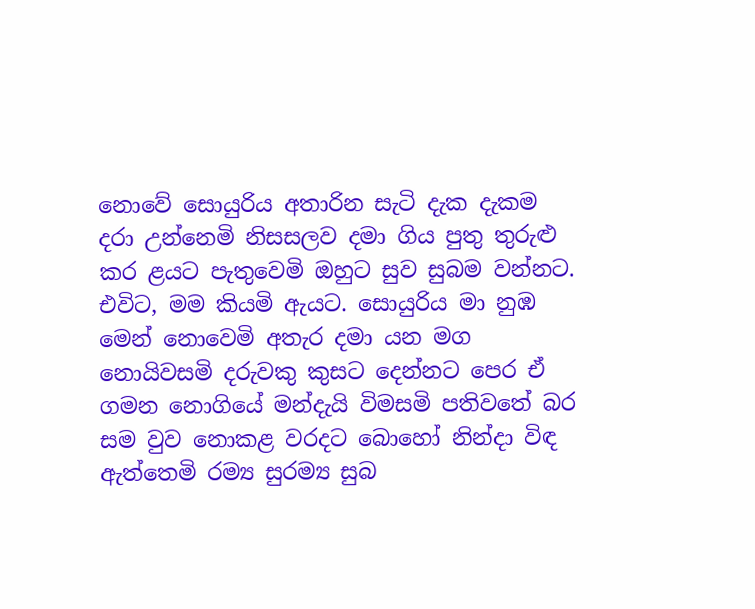නොවේ සොයුරිය අතාරින සැටි දැක දැකම දරා උන්නෙමි නිසසලව දමා ගිය පුතු තුරුළු කර ළයට පැතුවෙමි ඔහුට සුව සුබම වන්නට. එවිට, මම කියමි ඇයට. සොයුරිය මා නුඹ මෙන් නොවෙමි අතැර දමා යන මග නොයිවසමි දරුවකු කුසට දෙන්නට පෙර ඒ ගමන නොගියේ මන්දැයි විමසමි පතිවතේ බර සම වුව නොකළ වරදට බොහෝ නින්දා විඳ ඇත්තෙමි රම්‍ය සුරම්‍ය සුබ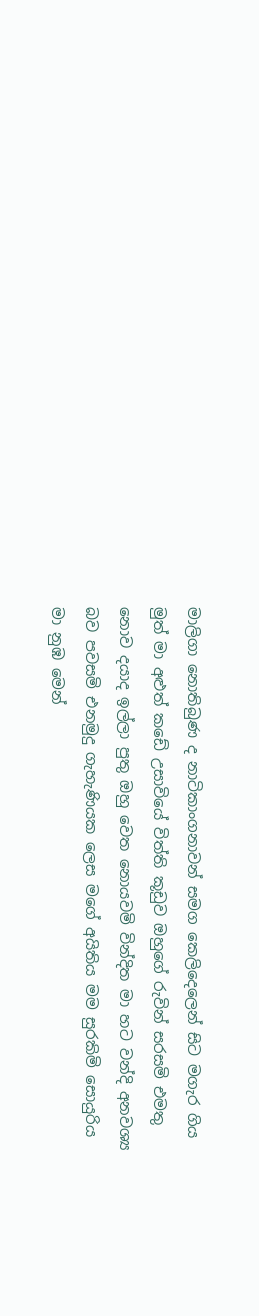මාලිගා නොතිබුණ ද නාටිකාංගනාවන් සමග කෙලිදෙලෙන් සිට මගැර ගිය මුත් මා අළුත් කඩේ උසාවියේ විත්ති කූඩුව ඔහුගේ රුවින් සරසමි එමතු නොව දයාද ඉල්ලා පුතු ඔහු වෙත නොයවමි වින්දිත මා හට වන්දි අනවශ්‍ය බව පවසමි එනමුදු ගැහැණියක ලෙස මගේ අයිතිය මම සුරකිමි සොයුරිය මා නුඹ මෙන්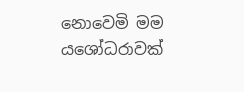නොවෙමි මම යශෝධරාවක්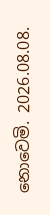නොවෙමි. 2026.08.08.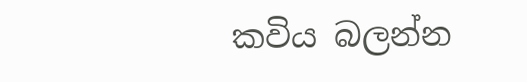කවිය බලන්න